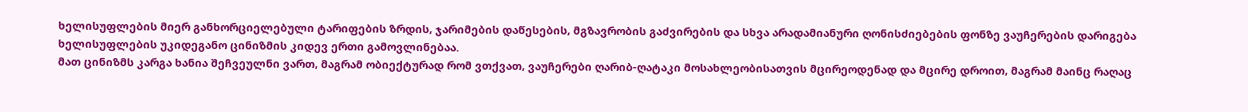ხელისუფლების მიერ განხორციელებული ტარიფების ზრდის, ჯარიმების დაწესების, მგზავრობის გაძვირების და სხვა არადამიანური ღონისძიებების ფონზე ვაუჩერების დარიგება ხელისუფლების უკიდეგანო ცინიზმის კიდევ ერთი გამოვლინებაა.
მათ ცინიზმს კარგა ხანია შეჩვეულნი ვართ, მაგრამ ობიექტურად რომ ვთქვათ, ვაუჩერები ღარიბ-ღატაკი მოსახლეობისათვის მცირეოდენად და მცირე დროით, მაგრამ მაინც რაღაც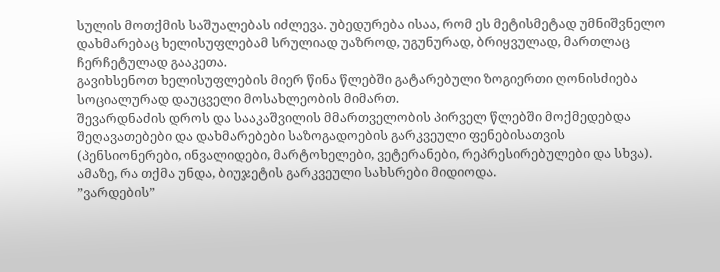სულის მოთქმის საშუალებას იძლევა. უბედურება ისაა, რომ ეს მეტისმეტად უმნიშვნელო დახმარებაც ხელისუფლებამ სრულიად უაზროდ, უგუნურად, ბრიყვულად, მართლაც ჩერჩეტულად გააკეთა.
გავიხსენოთ ხელისუფლების მიერ წინა წლებში გატარებული ზოგიერთი ღონისძიება სოციალურად დაუცველი მოსახლეობის მიმართ.
შევარდნაძის დროს და სააკაშვილის მმართველობის პირველ წლებში მოქმედებდა შეღავათებები და დახმარებები საზოგადოების გარკვეული ფენებისათვის (პენსიონერები, ინვალიდები, მარტოხელები, ვეტერანები, რეპრესირებულები და სხვა). ამაზე, რა თქმა უნდა, ბიუჯეტის გარკვეული სახსრები მიდიოდა.
”ვარდების”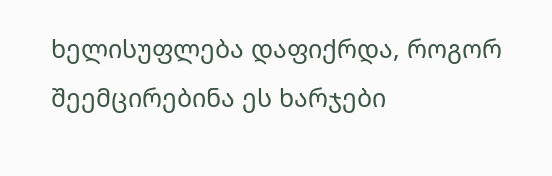ხელისუფლება დაფიქრდა, როგორ შეემცირებინა ეს ხარჯები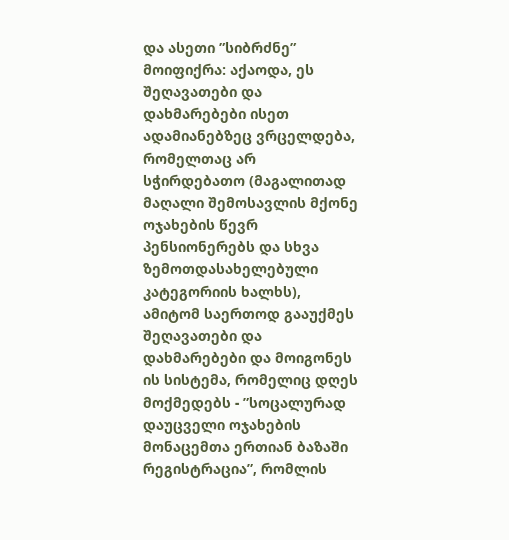და ასეთი ”სიბრძნე” მოიფიქრა: აქაოდა, ეს შეღავათები და დახმარებები ისეთ ადამიანებზეც ვრცელდება, რომელთაც არ სჭირდებათო (მაგალითად მაღალი შემოსავლის მქონე ოჯახების წევრ პენსიონერებს და სხვა ზემოთდასახელებული კატეგორიის ხალხს), ამიტომ საერთოდ გააუქმეს შეღავათები და დახმარებები და მოიგონეს ის სისტემა, რომელიც დღეს მოქმედებს - ”სოცალურად დაუცველი ოჯახების მონაცემთა ერთიან ბაზაში რეგისტრაცია”, რომლის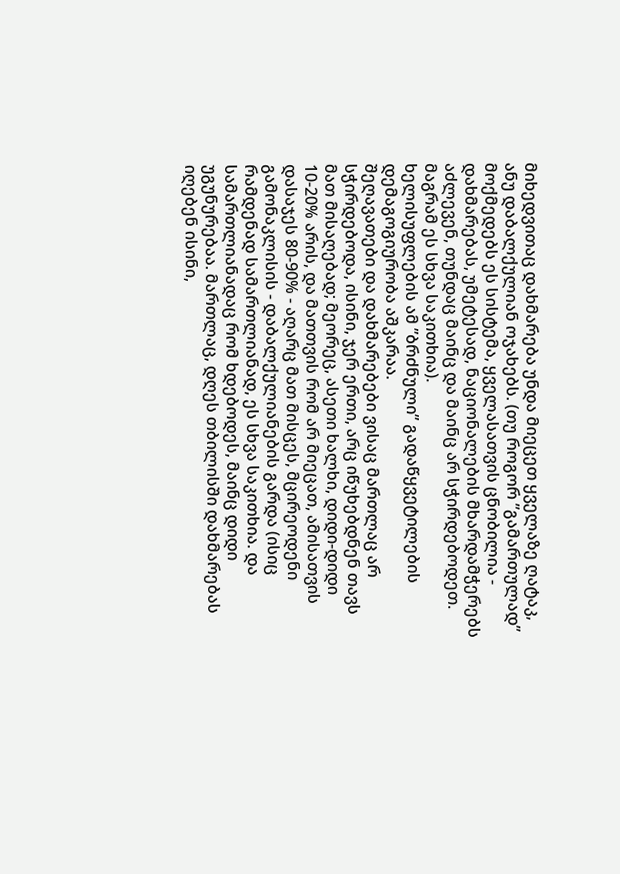მიხედვითაც დახმარება უნდა მიეცეთ ყველაზე ღატაკ, ანუ დაბალქულიან ოჯახებს. (თუ როგორ ”გამართულად” მოქმედებს ეს სისტემა, ყველასათვის ცნობილია - დახმარებას, უმეტესად, ნაციონალების მხარდამჭერებს აძლევენ, თუნდაც მაინც და მაინც არ სჭირდებოდეთ. მაგრამ ეს სხვა საკითხია).
ხელისუფლების ამ ”ბრძნული” გადაწყვეტილების დემაგოგიურობა აშკარაა.
შეღავათები და დახმარებები ვისაც მართლაც არ სჭირდებოდა, ისინი, ჯერ ერთი, არც იწუხებდნენ თავს მათ მისაღებად; მეორეც, ასეთი ხალხი, დიდი-დიდი 10-20% არის, და მათთვის რომ არ მიეცათ, ამისათვის დასაჯეს 80-90% - აღარც მათ მისცეს, მცირეოდენი გამონაკლისის - დაბალქულიანების გარდა (ისიც რამდენად სამართლიანად, ეს სხვა საკითხია. და სამართლიანადაც რომ ხდებოდეს, მაინც დიდი უგუნურებაა. მართლაც, დღეს თბილისში დახმარებას იღებენ ისინი,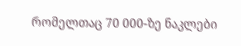რომელთაც 70 000-ზე ნაკლები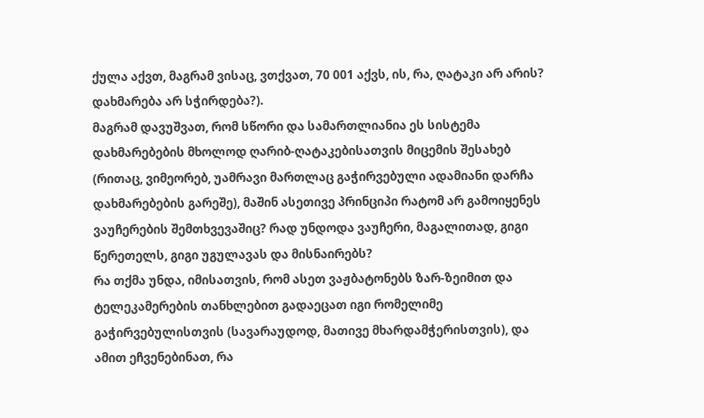ქულა აქვთ, მაგრამ ვისაც, ვთქვათ, 70 001 აქვს, ის, რა, ღატაკი არ არის? დახმარება არ სჭირდება?).
მაგრამ დავუშვათ, რომ სწორი და სამართლიანია ეს სისტემა დახმარებების მხოლოდ ღარიბ-ღატაკებისათვის მიცემის შესახებ (რითაც, ვიმეორებ, უამრავი მართლაც გაჭირვებული ადამიანი დარჩა დახმარებების გარეშე), მაშინ ასეთივე პრინციპი რატომ არ გამოიყენეს ვაუჩერების შემთხვევაშიც? რად უნდოდა ვაუჩერი, მაგალითად, გიგი წერეთელს, გიგი უგულავას და მისნაირებს?
რა თქმა უნდა, იმისათვის, რომ ასეთ ვაჟბატონებს ზარ-ზეიმით და ტელეკამერების თანხლებით გადაეცათ იგი რომელიმე გაჭირვებულისთვის (სავარაუდოდ, მათივე მხარდამჭერისთვის), და ამით ეჩვენებინათ, რა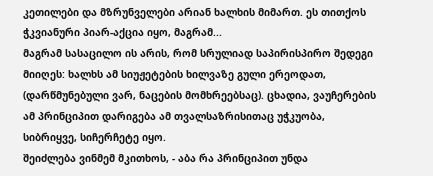კეთილები და მზრუნველები არიან ხალხის მიმართ. ეს თითქოს ჭკვიანური პიარ-აქცია იყო, მაგრამ...
მაგრამ სასაცილო ის არის, რომ სრულიად საპირისპირო შედეგი მიიღეს: ხალხს ამ სიუჟეტების ხილვაზე გული ერეოდათ, (დარწმუნებული ვარ, ნაცების მომხრეებსაც). ცხადია, ვაუჩერების ამ პრინციპით დარიგება ამ თვალსაზრისითაც უჭკუობა, სიბრიყვე, სიჩერჩეტე იყო.
შეიძლება ვინმემ მკითხოს, - აბა რა პრინციპით უნდა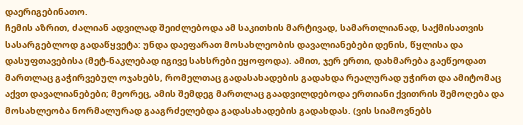დაერიგებინათო.
ჩემის აზრით, ძალიან ადვილად შეიძლებოდა ამ საკითხის მარტივად, სამართლიანად, საქმისათვის სასარგებლოდ გადაწყვეტა: უნდა დაეფარათ მოსახლეობის დავალიანებები დენის, წყლისა და დასუფთავებისა (მეტ-ნაკლებად იგივე სახსრები ეყოფოდა). ამით, ჯერ ერთი, დახმარება გაეწეოდათ მართლაც გაჭირვებულ ოჯახებს, რომელთაც გადასახადების გადახდა რეალურად უჭირთ და ამიტომაც აქვთ დავალიანებები; მეორეც, ამის შემდეგ მართლაც გაადვილდებოდა ერთიანი ქვითრის შემოღება და მოსახლეობა ნორმალურად გააგრძელებდა გადასახადების გადახდას. (ვის სიამოვნებს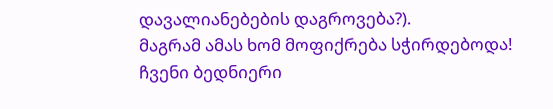დავალიანებების დაგროვება?).
მაგრამ ამას ხომ მოფიქრება სჭირდებოდა!
ჩვენი ბედნიერი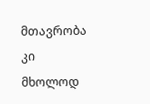მთავრობა კი მხოლოდ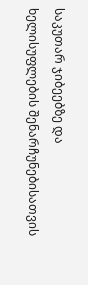საკუთარ ჯიბეებზე და ხელისუფლების შენარჩუნებისათვის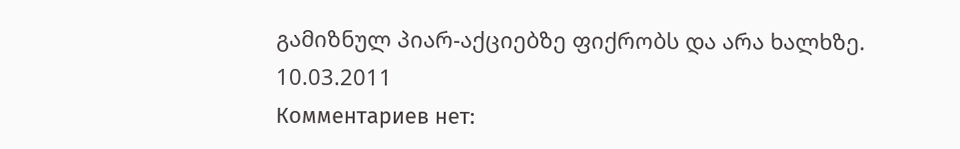გამიზნულ პიარ-აქციებზე ფიქრობს და არა ხალხზე.
10.03.2011
Комментариев нет: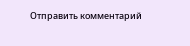Отправить комментарий